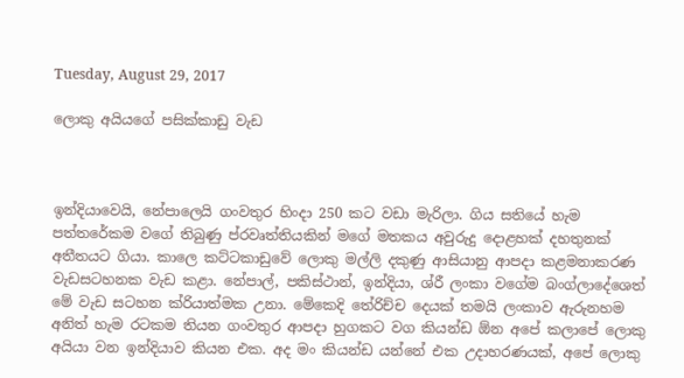Tuesday, August 29, 2017

ලොකු අයියගේ පසික්කාඩු වැඩ



ඉන්දියාවෙයි, නේපාලෙයි ගංවතුර හිංදා 250 කට වඩා මැරිලා. ගිය සතියේ හැම පත්තරේකම වගේ තිබුණු ප්රවෘත්තියකින් මගේ මතකය අවුරුදු දොළහක් දහතුනක් අතීතයට ගියා. කාලෙ කට්ටකාඩුවේ ලොකු මල්ලි දකුණු ආසියානු ආපදා කළමනාකරණ වැඩසටහනක වැඩ කළා. නේපාල්, පකිස්ථාන්, ඉන්දියා, ශ්රී ලංකා වගේම බංග්ලාදේශෙත් මේ වැඩ සටහන ක්රියාත්මක උනා. මේකෙදි තේරිච්ච දෙයක් තමයි ලංකාව ඇරුනහම අනිත් හැම රටකම තියන ගංවතුර ආපදා හුගකට වග කියන්ඩ ඕන අපේ කලාපේ ලොකු අයියා වන ඉන්දියාව කියන එක. අද මං කියන්ඩ යන්නේ එක උදාහරණයක්, අපේ ලොකු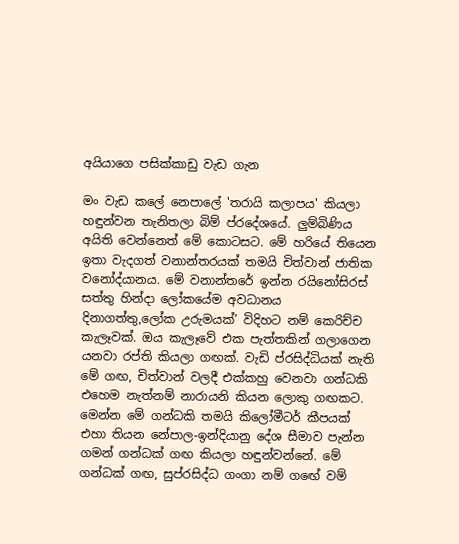අයියාගෙ පසික්කාඩු වැඩ ගැන

මං වැඩ කලේ නෙපාලේ 'තරායි කලාපය' කියලා හඳුන්වන තැනිතලා බිම් ප්රදේශයේ. ලුම්බිණිය අයිති වෙන්නෙත් මේ කොටසට. මේ හරියේ තියෙන ඉතා වැදගත් වනාන්තරයක් තමයි චිත්වාන් ජාතික වනෝද්යානය. මේ වනාන්තරේ ඉන්න රයිනෝසිරස් සත්තු හින්දා ලෝකයේම අවධානය දිනාගත්තු,ලෝක උරුමයක්’ විදිහට නම් කෙරිච්ච කැලෑවක්. ඔය කැලෑවේ එක පැත්තකින් ගලාගෙන යනවා රප්ති කියලා ගඟක්. වැඩි ප්රසිද්ධියක් නැති මේ ගඟ, චිත්වාන් වලදී එක්කහු වෙනවා ගන්ධකි එහෙම නැත්නම් නාරායනි කියන ලොකු ගඟකට. මෙන්න මේ ගන්ධකි තමයි කිලෝමීටර් කීපයක් එහා තියන නේපාල-ඉන්දියානු දේශ සීමාව පැන්න ගමන් ගන්ධක් ගඟ කියලා හඳුන්වන්නේ. මේ ගන්ධක් ගඟ, සුප්රසිද්ධ ගංගා නම් ගඟේ වම්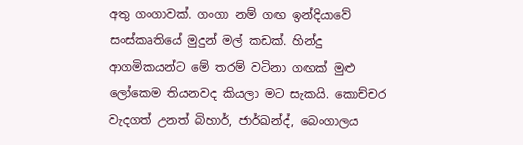අතු ගංගාවක්. ගංගා නම් ගඟ ඉන්දියාවේ සංස්කෘතියේ මුදුන් මල් කඩක්. හින්දු ආගමිකයන්ට මේ තරම් වටිනා ගඟක් මුළු ලෝකෙම තියනවද කියලා මට සැකයි. කොච්චර වැදගත් උනත් බිහාර්, ජාර්ඛන්ද්, බෙංගාලය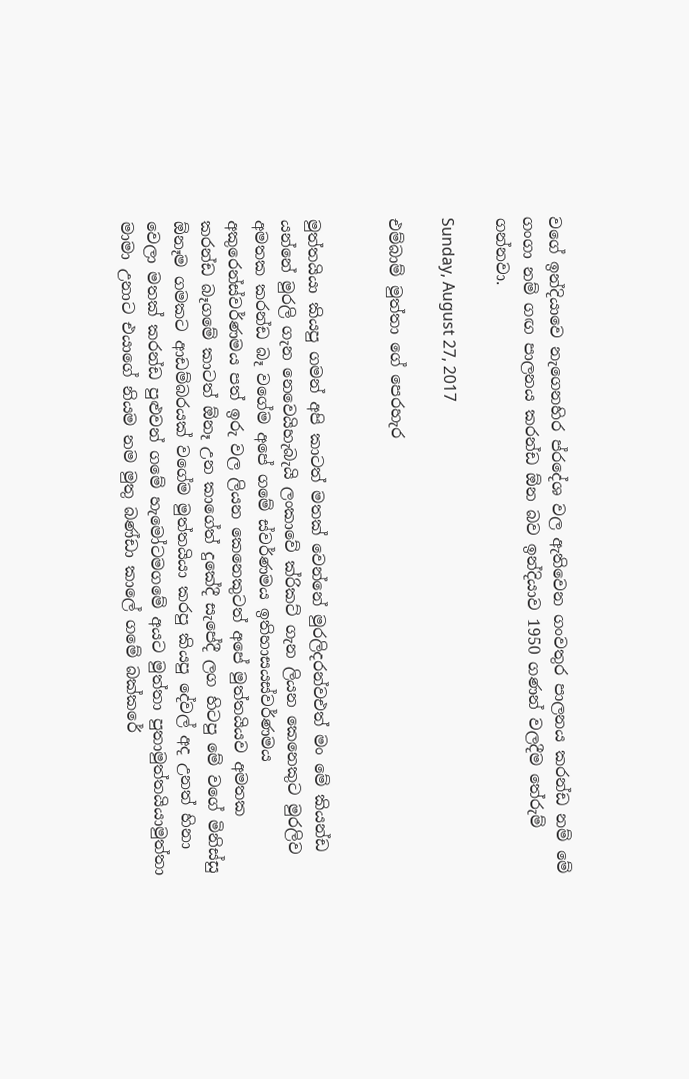වගේ ඉන්දියාවෙ නැගෙනහිර ප්රදේශ වල ඇතිවෙන ගංවතුර පාලනය කරන්ඩ නම් මේ ගංගා නම් ගඟ පාලනය කරන්ඩ ඕන බව ඉන්දියාව 1950 ගණන් වලදීම තේරුම් ගන්නවා.

Sunday, August 27, 2017

එම්බාම් මුත්තා ගේ පෙරහැර


මුත්තයියා කියපු ගමන් අපි කාටත් මතක් වෙන්නේ මුරලිදරන්වඑත් මං මේ කියන්ඩ යන්නේ මුරලි ගැන නෙවෙයිහැබැයි ලංකාවේ ක්රිකට් ගැන ලියන කෙනෙකුට මුරලිව අමතක කරන්ඩ බෑ වගේම අපේ ගමේ ස්වර්ණමය ඉතිහාසයස්වර්ණමය අකුරෙන්ස්වර්ණමය පත් ඉරු වල ලියන කෙනෙකුටත් අපේ මුත්තයියව අමතක කරන්ඩ බෑගමේ කාටත් ඕනෑ උන කාගේත් දුකේදී සැපේදී ලග හිටපු මේ වගේ මිනිස්සු ඕනෑම ගමකට ආඩම්බරයක් වගේම මුත්තයියා කරපු කියපු දේවල් අද උනත් හිනා වෙලා මතක් කරන්ඩ පුළුවන් ගමේ හැමෝටමගමේ අයට මුත්තා පුතාමුත්තයියාමුත්තා මාමා උනාට එයාගේ නියම නම මුතු බණ්ඩා කාලේ ගමේ බක්කරේ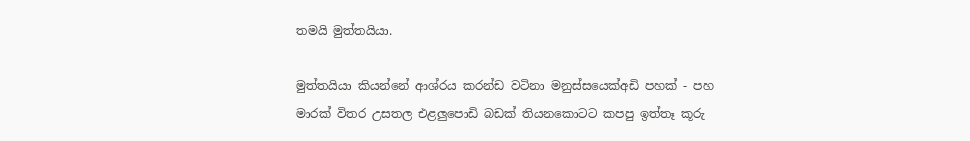තමයි මුත්තයියා.

මුත්තයියා කියන්නේ ආශ්රය කරන්ඩ වටිනා මනුස්සයෙක්අඩි පහක් - පහ මාරක් විතර උසතල එළලුපොඩි බඩක් තියනකොටට කපපු ඉත්තෑ කූරු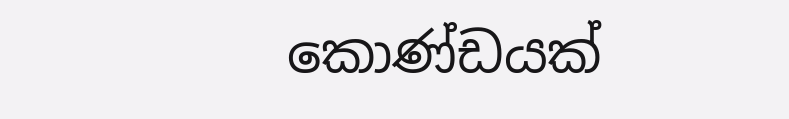කොණ්ඩයක්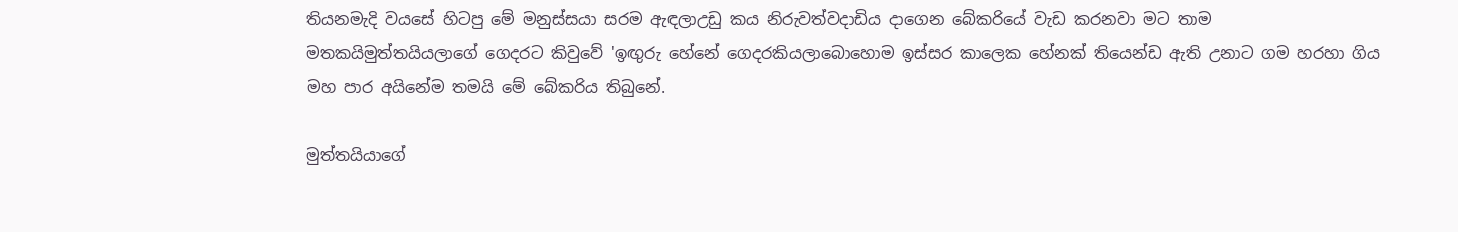තියනමැදි වයසේ හිටපු මේ මනුස්සයා සරම ඇඳලාඋඩු කය නිරුවත්වදාඩිය දාගෙන බේකරියේ වැඩ කරනවා මට තාම මතකයිමුත්තයියලාගේ ගෙදරට කිවුවේ 'ඉඟුරු හේනේ ගෙදරකියලාබොහොම ඉස්සර කාලෙක හේනක් තියෙන්ඩ ඇති උනාට ගම හරහා ගිය මහ පාර අයිනේම තමයි මේ බේකරිය තිබුනේ.

මුත්තයියාගේ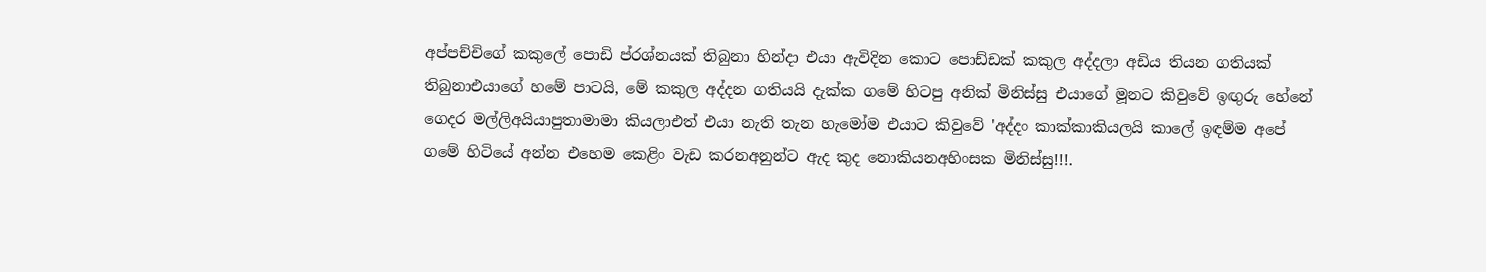අප්පච්චිගේ කකුලේ පොඩි ප්රශ්නයක් තිබුනා හින්දා එයා ඇවිදින කොට පොඩ්ඩක් කකුල අද්දලා අඩිය තියන ගතියක්  තිබුනාඑයාගේ හමේ පාටයි, මේ කකුල අද්දන ගතියයි දැක්ක ගමේ හිටපු අනික් මිනිස්සු එයාගේ මූනට කිවුවේ ඉඟුරු හේනේ ගෙදර මල්ලිඅයියාපුතාමාමා කියලාඑත් එයා නැති තැන හැමෝම එයාට කිවුවේ 'අද්දං කාක්කාකියලයි කාලේ ඉඳම්ම අපේ ගමේ හිටියේ අන්න එහෙම කෙළිං වැඩ කරනඅනුන්ට ඇද කුද නොකියනඅහිංසක මිනිස්සු!!!.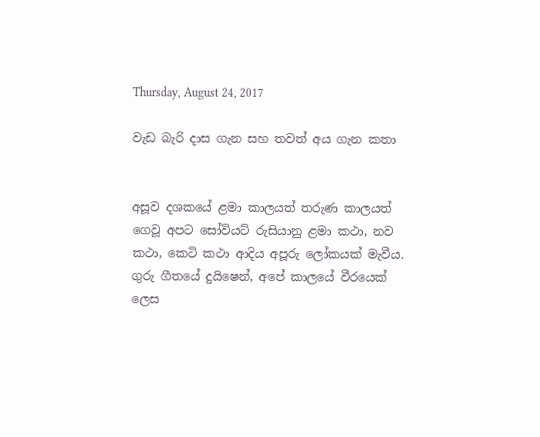Thursday, August 24, 2017

වැඩ බැරි දාස ගැන සහ තවත් අය ගැන කතා


අසූව දශකයේ ළමා කාලයත් තරුණ කාලයත් ගෙවූ අපට සෝවියට් රුසියානු ළමා කථා, නව කථා, කෙටි කථා ආදිය අපූරු ලෝකයක් මැවීය. ගුරු ගීතයේ දුයිෂෙන්, අපේ කාලයේ වීරයෙක් ලෙස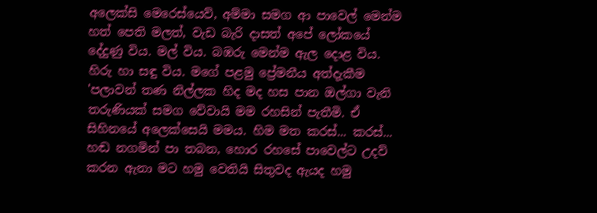අලෙක්සි මෙරෙස්යෙව්, අම්මා සමග ආ පාවෙල් මෙන්ම හත් පෙති මලත්, වැඩ බැරි දාසත් අපේ ලෝකයේ දේදුණු විය. මල් විය. බඹරු මෙන්ම ඇල දොළ විය. හිරු හා සඳු විය. මගේ පළමු ප්‍රේමනීය අත්දැකීම 'පලාවන් තණ නිල්ලක හිද මද හස පාන ඔල්ගා වැනි තරුණියක් සමග වේවායි මම රහසින් පැතීමි. ඒ සිහිනයේ අලෙක්සෙයි මමය. හිම මත කරස්... කරස්... හඬ නගමින් පා තබන, හොර රහසේ පාවෙල්ට උදව් කරන ඇනා මට හමු වෙතියි සිතුවද ඇයද හමු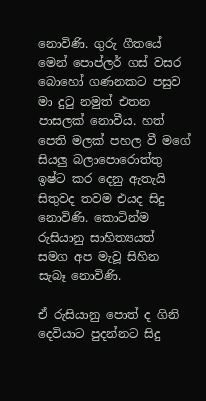නොවිණි. ගුරු ගීතයේ මෙන් පොප්ලර් ගස් වසර බොහෝ ගණනකට පසුව මා දුටු නමුත් එතන පාසලක් නොවීය. හත් පෙති මලක් පහල වී මගේ සියලු බලාපොරොත්තු ඉෂ්ට කර දෙනු ඇතැයි සිතුවද තවම එයද සිදු නොවිණි. කොටින්ම රුසියානු සාහිත්‍යයත් සමග අප මැවූ සිහින සැබෑ නොවිණි.

ඒ රුසියානු පොත් ද ගිනි දෙවියාට පුදන්නට සිදු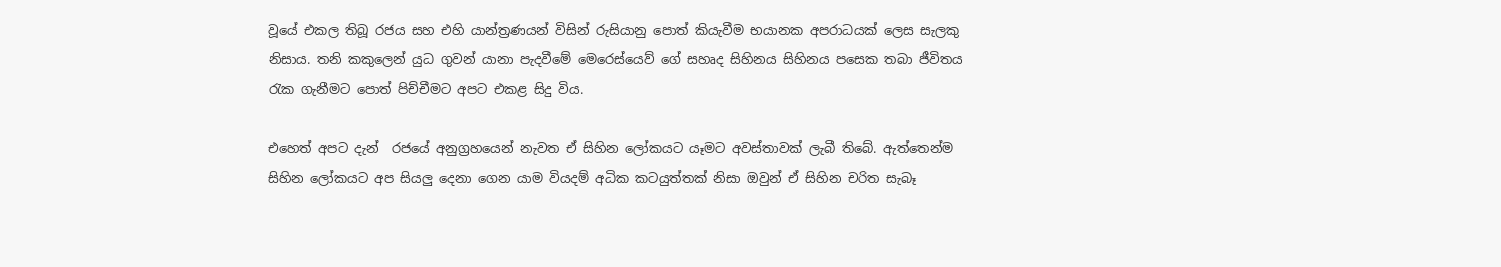වූයේ එකල තිබූ රජය සහ එහි යාන්ත්‍රණයන් විසින් රුසියානු පොත් කියැවීම භයානක අපරාධයක් ලෙස සැලකු නිසාය. තනි කකුලෙන් යුධ ගුවන් යානා පැදවීමේ මෙරෙස්යෙව් ගේ සහෘද සිහිනය සිහිනය පසෙක තබා ජීවිතය රැක ගැනීමට පොත් පිච්චීමට අපට එකළ සිදු විය.

එහෙත් අපට දැන්  රජයේ අනුග්‍රහයෙන් නැවත ඒ සිහින ලෝකයට යෑමට අවස්තාවක් ලැබී තිබේ. ඇත්තෙන්ම සිහින ලෝකයට අප සියලු දෙනා ගෙන යාම වියදම් අධික කටයුත්තක් නිසා ඔවුන් ඒ සිහින චරිත සැබෑ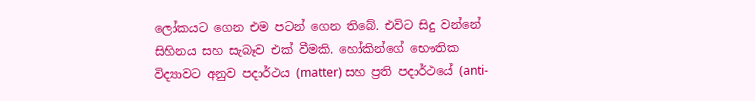ලෝකයට ගෙන එම පටන් ගෙන තිබේ. එවිට සිදු වන්නේ සිහිනය සහ සැබෑව එක් වීමකි. හෝකින්ගේ භෞතික විද්‍යාවට අනුව පදාර්ථය (matter) සහ ප්‍රති පදාර්ථයේ (anti-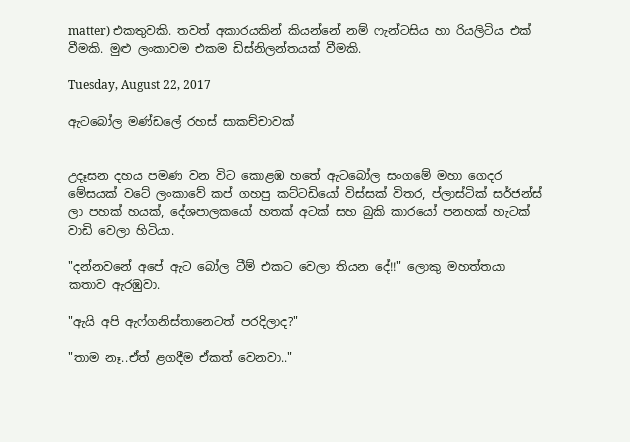matter) එකතුවකි. තවත් අකාරයකින් කියන්නේ නම් ෆැන්ටසිය හා රියලිටිය එක් වීමකි. මුළු ලංකාවම එකම ඩිස්නිලන්තයක් වීමකි.

Tuesday, August 22, 2017

ඇටබෝල මණ්ඩලේ රහස් සාකච්චාවක්


උදෑසන දහය පමණ වන විට කොළඹ හතේ ඇටබෝල සංගමේ මහා ගෙදර මේසයක් වටේ ලංකාවේ කප් ගහපු කට්ටඩියෝ විස්සක් විතර, ප්ලාස්ටික් සර්ජන්ස් ලා පහක් හයක්, දේශපාලකයෝ හතක් අටක් සහ බුකි කාරයෝ පනහක් හැටක් වාඩි වෙලා හිටියා.

"දන්නවනේ අපේ ඇට බෝල ටීම් එකට වෙලා තියන දේ!!" ලොකු මහත්තයා කතාව ඇරඹුවා.

"ඇයි අපි ඇෆ්ගනිස්තානෙටත් පරදිලාද?"

"තාම නෑ..ඒත් ළගදීම ඒකත් වෙනවා.."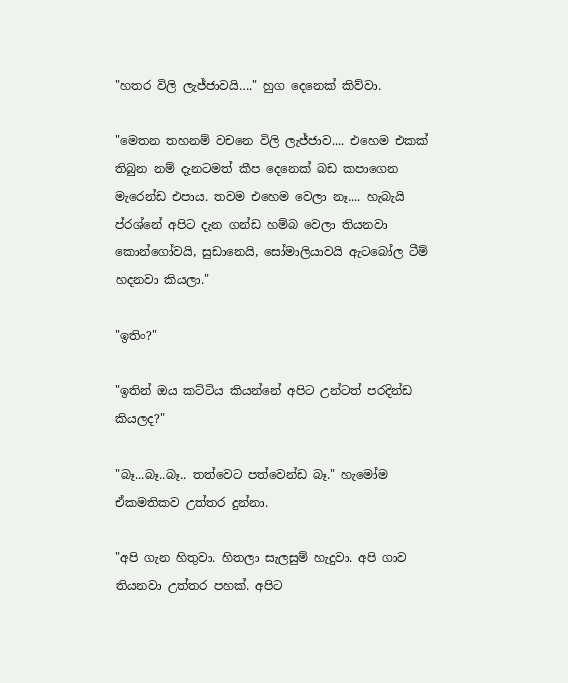"හතර විලි ලැජ්ජාවයි…." හුග දෙනෙක් කිව්වා.

"මෙතන තහනම් වචනෙ විලි ලැජ්ජාව.... එහෙම එකක් තිබුන නම් දැනටමත් කීප දෙනෙක් බඩ කපාගෙන මැරෙන්ඩ එපාය. තවම එහෙම වෙලා නෑ.... හැබැයි ප්රශ්නේ අපිට දැන ගන්ඩ හම්බ වෙලා තියනවා කොන්ගෝවයි, සුඩානෙයි, සෝමාලියාවයි ඇටබෝල ටීම් හදනවා කියලා."

"ඉතිං?"

"ඉතින් ඔය කට්ටිය කියන්නේ අපිට උන්ටත් පරදින්ඩ කියලද?"

"බෑ...බෑ..බෑ.. තත්වෙට පත්වෙන්ඩ බෑ." හැමෝම ඒකමතිකව උත්තර දුන්නා.

"අපි ගැන හිතුවා. හිතලා සැලසුම් හැදුවා. අපි ගාව තියනවා උත්තර පහක්. අපිට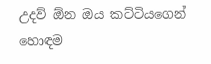උදව් ඕන ඔය කට්ටියගෙන් හොඳම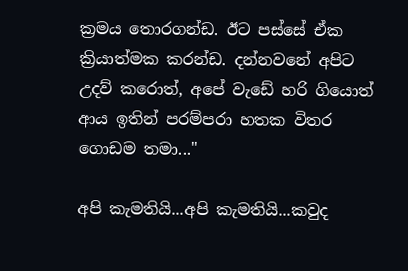ක්‍රමය තොරගන්ඩ. ඊට පස්සේ ඒක ක්‍රියාත්මක කරන්ඩ. දන්නවනේ අපිට උදව් කරොත්, අපේ වැඩේ හරි ගියොත් ආය ඉතින් පරම්පරා හතක විතර ගොඩම තමා..."

අපි කැමතියි...අපි කැමතියි...කවුද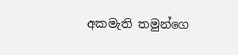අකමැති තමුන්ගෙ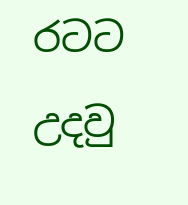රටට උදවු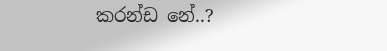කරන්ඩ නේ..?